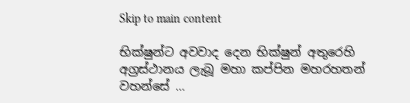Skip to main content

භික්ෂුන්ට අවවාද දෙන භික්ෂුන් අතුරෙහි අග්‍රස්ථානය ලැබූ මහා කප්පින මහරහතන් වහන්සේ …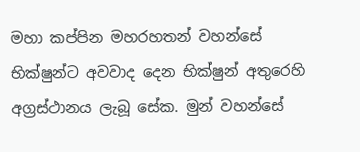මහා කප්පින මහරහතන් වහන්සේ භික්ෂුන්ට අවවාද දෙන භික්ෂුන් අතුරෙහි අග්‍රස්ථානය ලැබූ සේක. මුන් වහන්සේ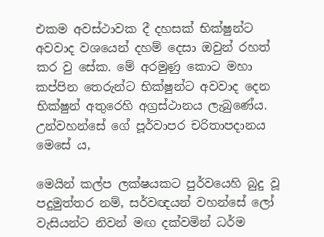එකම අවස්ථාවක දී දහසක් භික්ෂුන්ට අවවාද වශයෙන් දහම් දෙසා ඔවුන් රහත් කර වු සේක. මේ අරමුණු කොට මහා කප්පින තෙරුන්ට භික්ෂුන්ට අවවාද දෙන භික්ෂුන් අතුරෙහි අග්‍රස්ථානය ලැබුණේය. උන්වහන්සේ ගේ පූර්වාපර චරිතාපදානය මෙසේ ය,

මෙයින් කල්ප ලක්ෂයකට පුර්වයෙහි බුදු වූ පදුමුත්තර නම්, සර්වඥයන් වහන්සේ ලෝ වැසියන්ට නිවන් මඟ දක්වමින් ධර්ම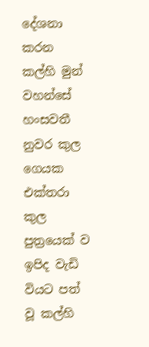දේශනා කරන කල්හි මුන් වහන්සේ හංසවතී නුවර කුල ගෙයක එක්තරා කුල පුත්‍රයෙක් ව ඉපිද වැඩි වියට පත් වූ කල්හි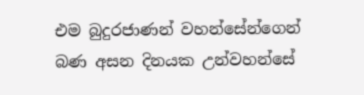එම බුදුරජාණන් වහන්සේන්ගෙන් බණ අසන දිනයක උන්වහන්සේ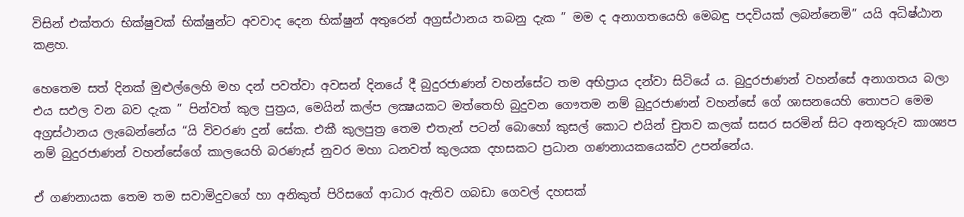විසින් එක්තරා භික්ෂුවක් භික්ෂුන්ට අවවාද දෙන භික්ෂුන් අතුරෙන් අග්‍රස්ථානය තබනු දැක ” මම ද අනාගතයෙහි මෙබඳු පදවියක් ලබන්නෙමි” යයි අධිෂ්ඨාන කළහ.

හෙතෙම සත් දිනක් මුළුල්ලෙහි මහ දන් පවත්වා අවසන් දිනයේ දී බුදුරජාණන් වහන්සේට තම අභිප්‍රාය දන්වා සිටියේ ය. බුදුරජාණන් වහන්සේ අනාගතය බලා එය සඵල වන බව දැක ” පින්වත් කුල පුත්‍රය, මෙයින් කල්ප ලක්‍ෂයකට මත්තෙහි බුදුවන ගෞතම නම් බුදුරජාණන් වහන්සේ ගේ ශාසනයෙහි තොපට මෙම අග්‍රස්ථානය ලැබෙන්නේය “යි විවරණ දුන් සේක. එකී කුලපුත්‍ර තෙම එතැන් පටන් බොහෝ කුසල් කොට එයින් චුතව කලක් සසර සරමින් සිට අනතුරුව කාශ්‍යප නම් බුදුරජාණන් වහන්සේගේ කාලයෙහි බරණැස් නුවර මහා ධනවත් කුලයක දහසකට ප්‍රධාන ගණනායකයෙක්ව උපන්නේය.

ඒ ගණනායක තෙම තම සවාමිදුවගේ හා අනිකුත් පිරිසගේ ආධාර ඇතිව ගබඩා ගෙවල් දහසක්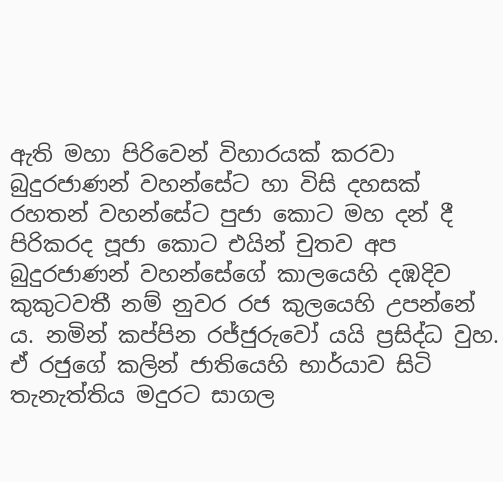ඇති මහා පිරිවෙන් විහාරයක් කරවා බුදුරජාණන් වහන්සේට හා විසි දහසක් රහතන් වහන්සේට පුජා කොට මහ දන් දී පිරිකරද පූජා කොට එයින් චුතව අප බුදුරජාණන් වහන්සේගේ කාලයෙහි දඹදිව කුකුටවතී නම් නුවර රජ කුලයෙහි උපන්නේ ය. නමින් කප්පින රජ්ජුරුවෝ යයි ප්‍රසිද්ධ වුහ. ඒ රජුගේ කලින් ජාතියෙහි භාර්යාව සිටි තැනැත්තිය මදුරට සාගල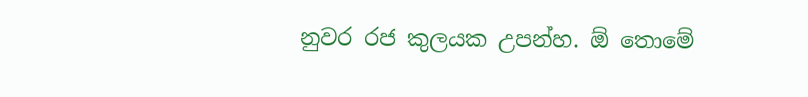නුවර රජ කුලයක උපන්හ. ඕ තොමේ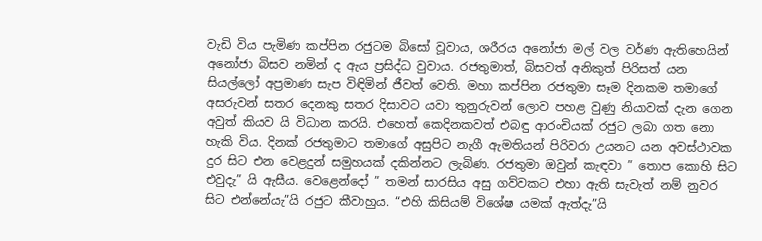වැඩි විය පැමිණ කප්පින රජුටම බිසෝ වූවාය, ශරීරය අනෝජා මල් වල වර්ණ ඇතිහෙයින් අනෝජා බිසව නමින් ද ඇය ප්‍රසිද්ධ වුවාය. රජතුමාත්, බිසවත් අනිකුත් පිරිසත් යන සියල්ලෝ අප්‍රමාණ සැප විඳිමින් ජීවත් වෙති. මහා කප්පින රජතුමා සෑම දිනකම තමාගේ අසරුවන් සතර දෙනකු සතර දිසාවට යවා තුනුරුවන් ලොව පහළ වුණු නියාවක් දැන ගෙන අවුත් කියව යි විධාන කරයි. එහෙත් කෙදිනකවත් එබඳු ආරංචියක් රජුට ලබා ගත නො හැකි විය. දිනක් රජතුමාට තමාගේ අසුපිට නැගී ඇමතියන් පිරිවරා උයනට යන අවස්ථාවක දුර සිට එන වෙළදුන් සමුහයක් දකින්නට ලැබිණ. රජතුමා ඔවුන් කැඳවා ” තොප කොහි සිට එවුදැ” යි ඇසීය. වෙළෙන්දෝ ” තමන් සාරසිය අසු ගව්වකට එහා ඇති සැවැත් නම් නුවර සිට එන්නේයැ”යි රජුට කීවාහුය. “එහි කිසියම් විශේෂ යමක් ඇත්දැ”යි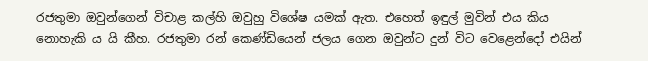රජතුමා ඔවුන්ගෙන් විචාළ කල්හි ඔවුහු විශේෂ යමක් ඇත. එහෙත් ඉඳුල් මුවින් එය කිය නොහැකි ය යි කීහ. රජතුමා රන් කෙණ්ඩියෙන් ජලය ගෙන ඔවුන්ට දුන් විට වෙළෙන්දෝ එයින්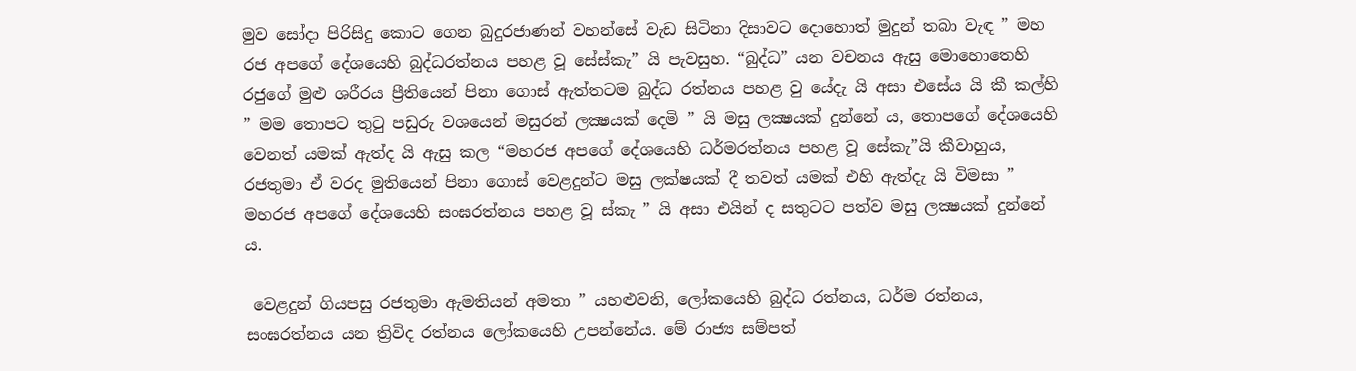මුව සෝදා පිරිසිදු කොට ගෙන බුදුරජාණන් වහන්සේ වැඩ සිටිනා දිසාවට දොහොත් මුදුන් තබා වැඳ ” මහ රජ අපගේ දේශයෙහි බුද්ධරත්නය පහළ වූ සේස්කැ” යි පැවසුහ. “බුද්ධ” යන වචනය ඇසු මොහොතෙහි රජුගේ මුළු ශරීරය ප්‍රීතියෙන් පිනා ගොස් ඇත්තටම බුද්ධ රත්නය පහළ වු යේදැ යි අසා එසේය යි කී කල්හි ” මම තොපට තුටු පඩුරු වශයෙන් මසුරන් ලක්‍ෂයක් දෙමි ” යි මසු ලක්‍ෂයක් දුන්නේ ය, තොපගේ දේශයෙහි වෙනත් යමක් ඇත්ද යි ඇසු කල “මහරජ අපගේ දේශයෙහි ධර්මරත්නය පහළ වූ සේකැ”යි කීවාහුය, රජතුමා ඒ වරද මුතියෙන් පිනා ගොස් වෙළදුන්ට මසු ලක්ෂයක් දී තවත් යමක් එහි ඇත්දැ යි විමසා ” මහරජ අපගේ දේශයෙහි සංඝරත්නය පහළ වූ ස්කැ ” යි අසා එයින් ද සතුටට පත්ව මසු ලක්‍ෂයක් දුන්නේ ය.

 වෙළදුන් ගියපසු රජතුමා ඇමතියන් අමතා ” යහළුවනි, ලෝකයෙහි බුද්ධ රත්නය, ධර්ම රත්නය, සංඝරත්නය යන ත්‍රිවිද රත්නය ලෝකයෙහි උපන්නේය. මේ රාජ්‍ය සම්පත්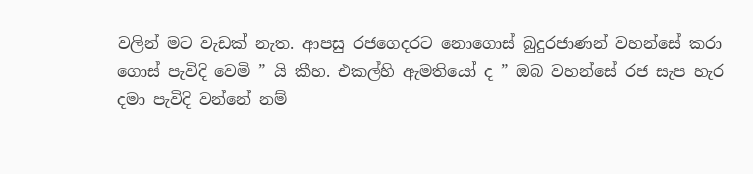වලින් මට වැඩක් නැත. ආපසු රජගෙදරට නොගොස් බුදුරජාණන් වහන්සේ කරා ගොස් පැවිදි වෙමි ” යි කීහ. එකල්හි ඇමතියෝ ද ” ඔබ වහන්සේ රජ සැප හැර දමා පැවිදි වන්නේ නම්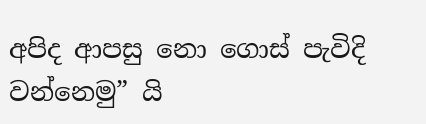අපිද ආපසු නො ගොස් පැවිදි වන්නෙමු” යි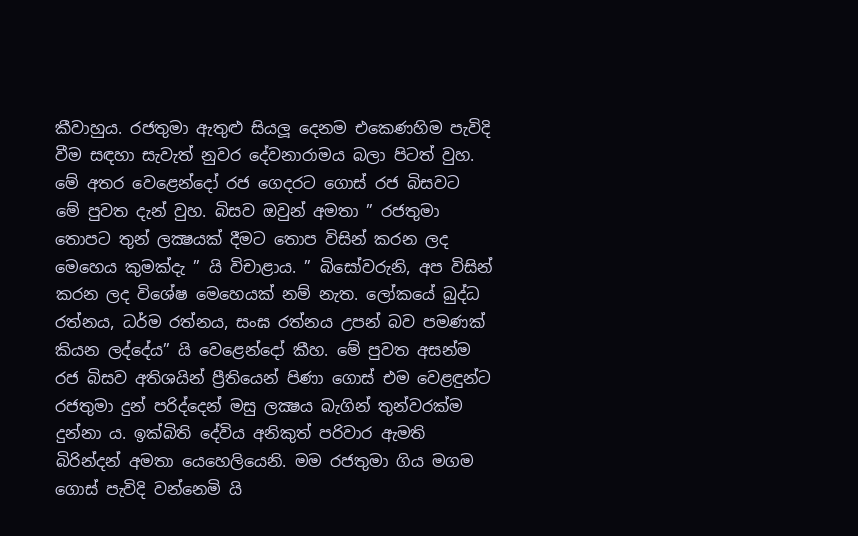කීවාහුය. රජතුමා ඇතුළු සියලූ දෙනම එකෙණහිම පැවිදි වීම සඳහා සැවැත් නුවර දේවනාරාමය බලා පිටත් වුහ. මේ අතර වෙළෙන්දෝ රජ ගෙදරට ගොස් රජ බිසවට  මේ පුවත දැන් වුහ. බිසව ඔවුන් අමතා ” රජතුමා තොපට තුන් ලක්‍ෂයක් දීමට තොප විසින් කරන ලද මෙහෙය කුමක්දැ ” යි විචාළාය. ” බිසෝවරුනි, අප විසින් කරන ලද විශේෂ මෙහෙයක් නම් නැත. ලෝකයේ බුද්ධ රත්නය, ධර්ම රත්නය, සංඝ රත්නය උපන් බව පමණක් කියන ලද්දේය” යි වෙළෙන්දෝ කීහ. මේ පුවත අසන්ම රජ බිසව අතිශයින් ප්‍රීතියෙන් පිණා ගොස් එම වෙළඳුන්ට රජතුමා දුන් පරිද්දෙන් මසු ලක්‍ෂය බැගින් තුන්වරක්ම දුන්නා ය. ඉක්බිති දේවිය අනිකුත් පරිවාර ඇමති බිරින්දන් අමතා යෙහෙලියෙනි. මම රජතුමා ගිය මගම ගොස් පැවිදි වන්නෙමි යි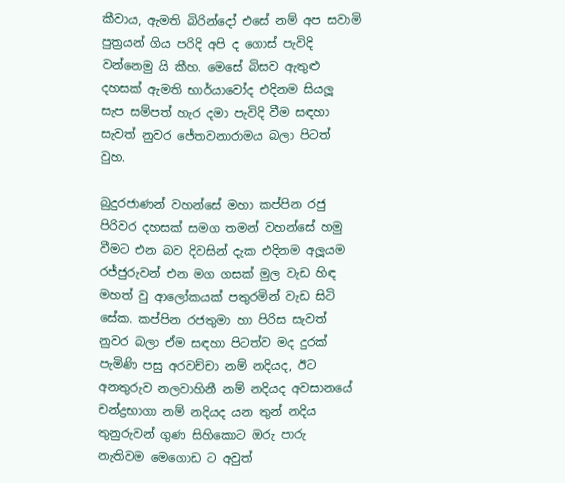කීවාය, ඇමති බිරින්දෝ එසේ නම් අප සවාමි පුත්‍රයන් ගිය පරිදි අපි ද ගොස් පැවිදි වන්නෙමු යි කීහ. මෙසේ බිසව ඇතුළු දහසක් ඇමති භාර්යාවෝද එදිනම සියලූ සැප සම්පත් හැර දමා පැවිදි වීම සඳහා සැවත් නුවර ජේතවනාරාමය බලා පිටත් වුහ.

බුදුරජාණන් වහන්සේ මහා කප්පින රජු පිරිවර දහසක් සමග තමන් වහන්සේ හමු වීමට එන බව දිවසින් දැක එදිනම අලූයම රජ්ජුරුවන් එන මග ගසක් මුල වැඩ හිඳ මහත් වු ආලෝකයක් පතුරමින් වැඩ සිටි සේක. කප්පින රජතුමා හා පිරිස සැවත් නුවර බලා ඒම සඳහා පිටත්ව මද දුරක් පැමිණි පසු අරවච්චා නම් නදියද, ඊට අනතුරුව නලවාහිනී නම් නදියද අවසානයේ චන්ද්‍රභාගා නම් නදියද යන තුන් නදිය තුනුරුවන් ගුණ සිහිකොට ඔරු පාරු නැතිවම මෙගොඩ ට අවුත්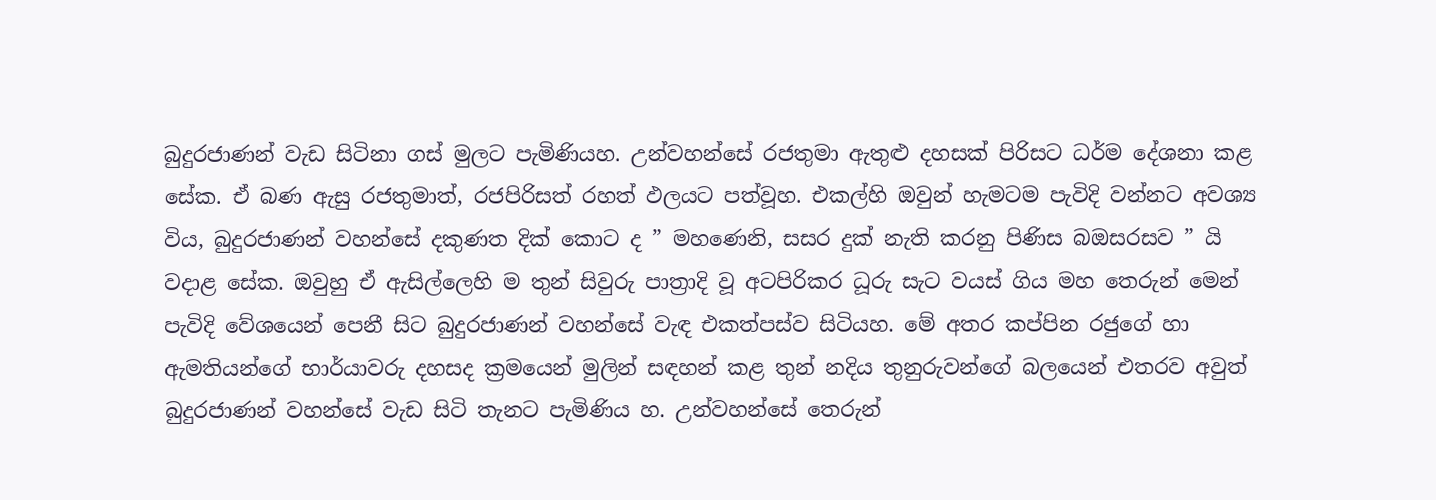බුදුරජාණන් වැඩ සිටිනා ගස් මුලට පැමිණියහ. උන්වහන්සේ රජතුමා ඇතුළු දහසක් පිරිසට ධර්ම දේශනා කළ සේක. ඒ බණ ඇසු රජතුමාත්, රජපිරිසත් රහත් ඵලයට පත්වූහ. එකල්හි ඔවුන් හැමටම පැවිදි වන්නට අවශ්‍ය විය, බුදුරජාණන් වහන්සේ දකුණත දික් කොට ද ” මහණෙනි, සසර දුක් නැති කරනු පිණිස බඔසරසව ” යි වදාළ සේක. ඔවුහු ඒ ඇසිල්ලෙහි ම තුන් සිවුරු පාත්‍රාදි වූ අටපිරිකර ධූරු සැට වයස් ගිය මහ තෙරුන් මෙන් පැවිදි වේශයෙන් පෙනී සිට බුදුරජාණන් වහන්සේ වැඳ එකත්පස්ව සිටියහ. මේ අතර කප්පින රජුගේ හා ඇමතියන්ගේ භාර්යාවරු දහසද ක්‍රමයෙන් මුලින් සඳහන් කළ තුන් නදිය තුනුරුවන්ගේ බලයෙන් එතරව අවුත් බුදුරජාණන් වහන්සේ වැඩ සිටි තැනට පැමිණිය හ. උන්වහන්සේ තෙරුන්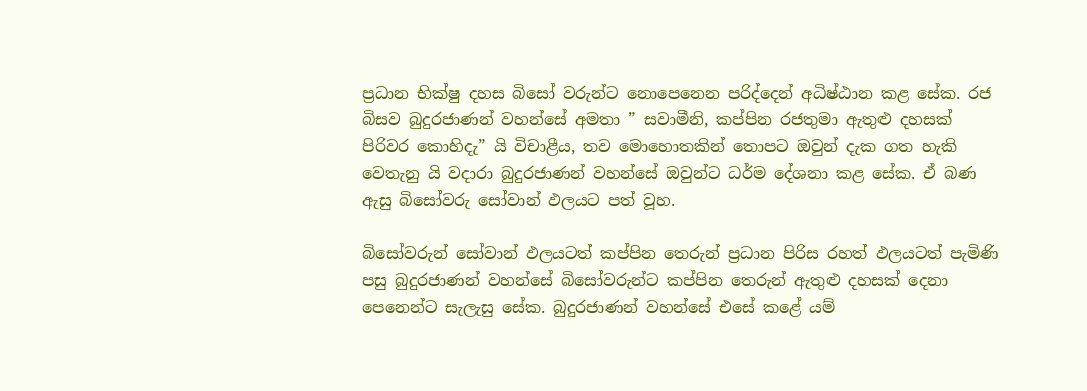ප්‍රධාන භික්ෂු දහස බිසෝ වරුන්ට නොපෙනෙන පරිද්දෙන් අධිෂ්ඨාන කළ සේක. රජ බිසව බුදුරජාණන් වහන්සේ අමතා ” සවාමීනි, කප්පින රජතුමා ඇතුළු දහසක් පිරිවර කොහිදැ” යි විචාළීය, තව මොහොතකින් තොපට ඔවුන් දැක ගත හැකි වෙතැනු යි වදාරා බුදුරජාණන් වහන්සේ ඔවුන්ට ධර්ම දේශනා කළ සේක. ඒ බණ ඇසු බිසෝවරු සෝවාන් ඵලයට පත් වූහ.

බිසෝවරුන් සෝවාන් ඵලයටත් කප්පින තෙරුන් ප්‍රධාන පිරිස රහත් ඵලයටත් පැමිණි පසු බුදුරජාණන් වහන්සේ බිසෝවරුන්ට කප්පින තෙරුන් ඇතුළු දහසක් දෙනා පෙනෙන්ට සැලැසු සේක. බුදුරජාණන් වහන්සේ එසේ කළේ යම්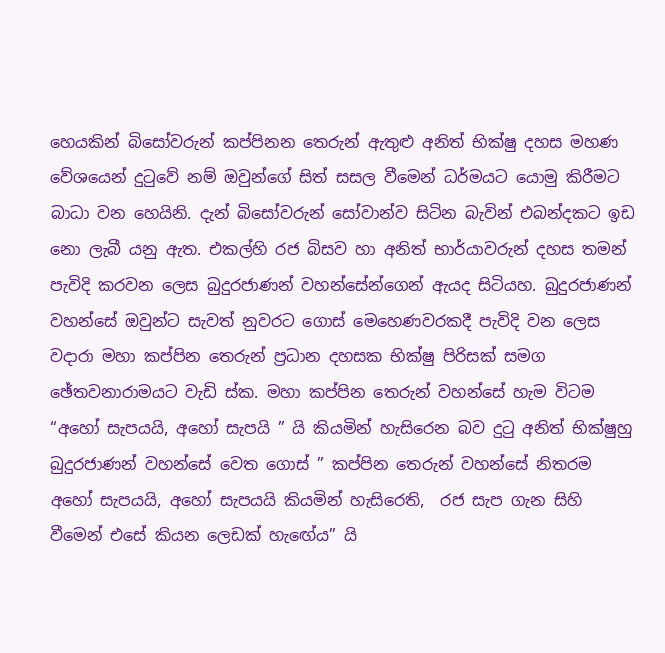හෙයකින් බිසෝවරුන් කප්පිනන තෙරුන් ඇතුළු අනිත් භික්ෂු දහස මහණ වේශයෙන් දුටුවේ නම් ඔවුන්ගේ සිත් සසල වීමෙන් ධර්මයට යොමු කිරීමට බාධා වන හෙයිනි. දැන් බිසෝවරුන් සෝවාන්ව සිටින බැවින් එබන්දකට ඉඩ නො ලැබී යනු ඇත. එකල්හි රජ බිසව හා අනිත් භාර්යාවරුන් දහස තමන් පැවිදි කරවන ලෙස බුදුරජාණන් වහන්සේන්ගෙන් ඇයද සිටියහ. බුදුරජාණන් වහන්සේ ඔවුන්ට සැවත් නුවරට ගොස් මෙහෙණවරකදී පැවිදි වන ලෙස වදාරා මහා කප්පින තෙරුන් ප්‍රධාන දහසක භික්ෂු පිරිසක් සමග ඡේතවනාරාමයට වැඩි ස්ක. මහා කප්පින තෙරුන් වහන්සේ හැම විටම “අහෝ සැපයයි, අහෝ සැපයි ” යි කියමින් හැසිරෙන බව දුටු අනිත් භික්ෂුහු බුදුරජාණන් වහන්සේ වෙත ගොස් ” කප්පින තෙරුන් වහන්සේ නිතරම අහෝ සැපයයි, අහෝ සැපයයි කියමින් හැසිරෙති,  රජ සැප ගැන සිහි වීමෙන් එසේ කියන ලෙඩක් හැඟේය” යි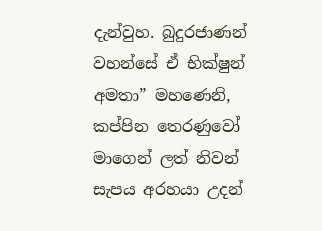දැන්වුහ. බුදුරජාණන් වහන්සේ ඒ භික්ෂුන් අමතා” මහණෙනි, කප්පින තෙරණුවෝ මාගෙන් ලත් නිවන් සැපය අරහයා උදන්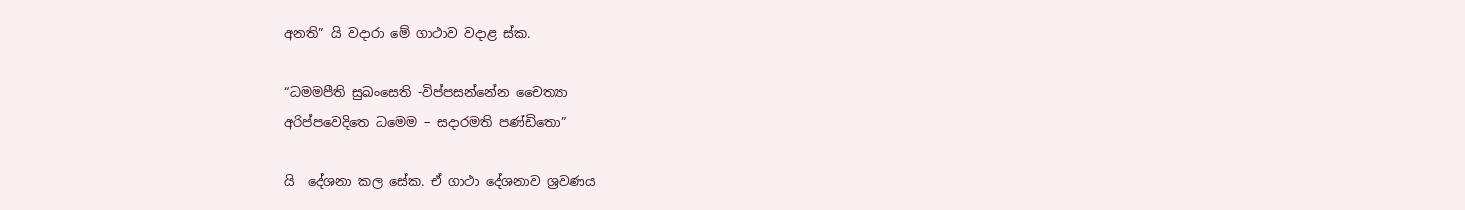අනති” යි වදාරා මේ ගාථාව වදාළ ස්ක.

“ධමමපීති සුඛංසෙති -විප්පසන්නේන චෛත්‍යා
අරිප්පවෙදිතෙ ධමෙම – සදාරමති පණ්ඩිතො”

යි  දේශනා කල සේක. ඒ ගාථා දේශනාව ශ්‍රවණය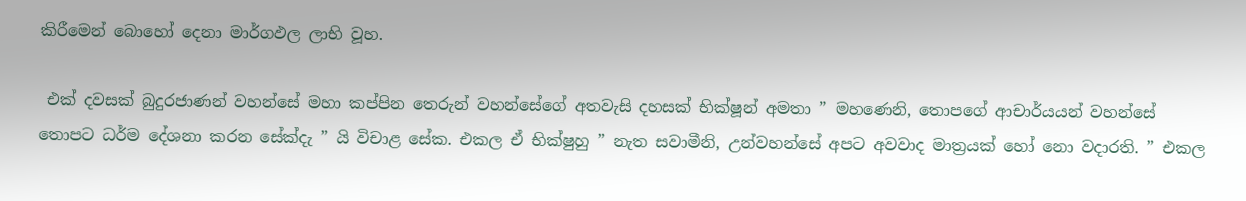කිරීමෙන් බොහෝ දෙනා මාර්ගඵල ලාභි වූහ.

 එක් දවසක් බුදුරජාණන් වහන්සේ මහා කප්පින තෙරුන් වහන්සේගේ අතවැසි දහසක් භික්ෂූන් අමතා ” මහණෙනි, තොපගේ ආචාර්යයන් වහන්සේ තොපට ධර්ම දේශනා කරන සේක්දැ ” යි විචාළ සේක. එකල ඒ භික්ෂුහු ” නැත සවාමීනි, උන්වහන්සේ අපට අවවාද මාත්‍රයක් හෝ නො වදාරති. ” එකල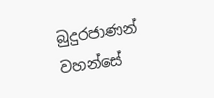බුදුරජාණන් වහන්සේ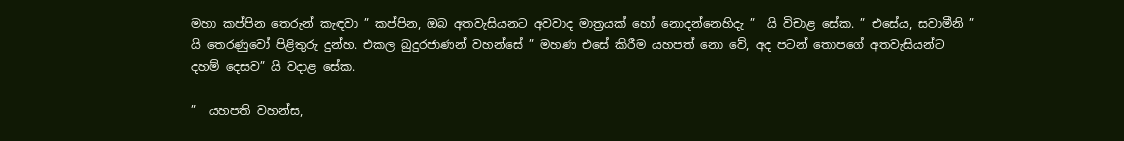මහා කප්පින තෙරුන් කැඳවා ” කප්පින, ඔබ අතවැසියනට අවවාද මාත්‍රයක් හෝ නොදන්නෙහිදැ ”  යි විචාළ සේක. ” එසේය, සවාමීනි ” යි තෙරණුවෝ පිළිතුරු දුන්හ. එකල බුදුරජාණන් වහන්සේ ” මහණ එසේ කිරීම යහපත් නො වේ, අද පටන් තොපගේ අතවැසියන්ට දහම් දෙසව” යි වදාළ සේක.

”  යහපති වහන්ස,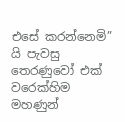එසේ කරන්නෙමි” යි පැවසු තෙරණුවෝ එක් වරෙක්හිම මහණුන්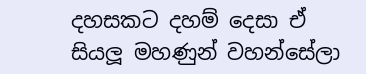දහසකට දහම් දෙසා ඒ සියලූ මහණුන් වහන්සේලා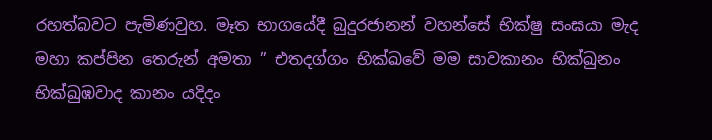රහත්බවට පැමිණවුහ. මෑත භාගයේදී බුදුරජානන් වහන්සේ භික්ෂු සංඝයා මැද මහා කප්පින තෙරුන් අමතා ” එතදග්ගං භික්ඛවේ මම සාවකානං භික්ඛුනං භික්ඛුඹවාද කානං යදිදං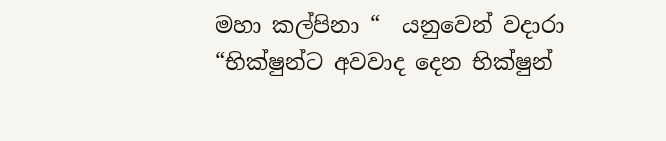මහා කල්පිනා “  යනුවෙන් වදාරා “භික්ෂුන්ට අවවාද දෙන භික්ෂුන්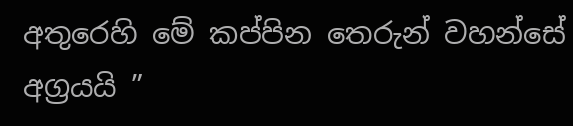අතුරෙහි මේ කප්පින තෙරුන් වහන්සේ අග්‍රයයි ”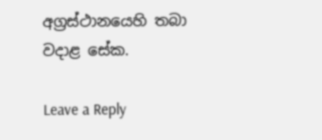අග්‍රස්ථානයෙහි තබා වදාළ සේක.

Leave a Reply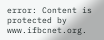error: Content is protected by www.ifbcnet.org.